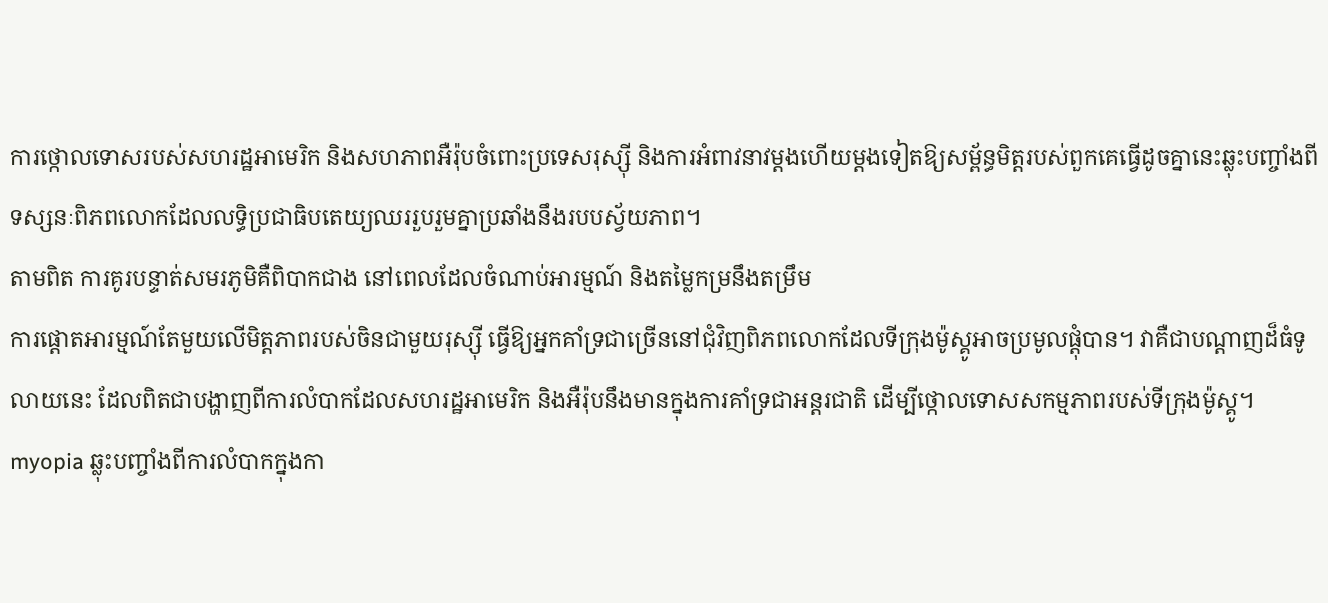ការថ្កោលទោសរបស់សហរដ្ឋអាមេរិក និងសហភាពអឺរ៉ុបចំពោះប្រទេសរុស្ស៊ី និងការអំពាវនាវម្តងហើយម្តងទៀតឱ្យសម្ព័ន្ធមិត្តរបស់ពួកគេធ្វើដូចគ្នានេះឆ្លុះបញ្ចាំងពីទស្សនៈពិភពលោកដែលលទ្ធិប្រជាធិបតេយ្យឈររួបរួមគ្នាប្រឆាំងនឹងរបបស្វ័យភាព។
តាមពិត ការគូរបន្ទាត់សមរភូមិគឺពិបាកជាង នៅពេលដែលចំណាប់អារម្មណ៍ និងតម្លៃកម្រនឹងតម្រឹម
ការផ្តោតអារម្មណ៍តែមួយលើមិត្តភាពរបស់ចិនជាមួយរុស្ស៊ី ធ្វើឱ្យអ្នកគាំទ្រជាច្រើននៅជុំវិញពិភពលោកដែលទីក្រុងម៉ូស្គូអាចប្រមូលផ្តុំបាន។ វាគឺជាបណ្តាញដ៏ធំទូលាយនេះ ដែលពិតជាបង្ហាញពីការលំបាកដែលសហរដ្ឋអាមេរិក និងអឺរ៉ុបនឹងមានក្នុងការគាំទ្រជាអន្តរជាតិ ដើម្បីថ្កោលទោសសកម្មភាពរបស់ទីក្រុងម៉ូស្គូ។
myopia ឆ្លុះបញ្ចាំងពីការលំបាកក្នុងកា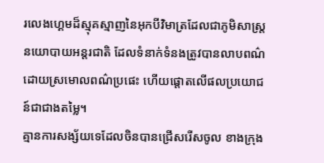រលេងហ្គេមដ៏ស្មុគស្មាញនៃអុកបីវិមាត្រដែលជាភូមិសាស្ត្រនយោបាយអន្តរជាតិ ដែលទំនាក់ទំនងត្រូវបានលាបពណ៌ដោយស្រមោលពណ៌ប្រផេះ ហើយផ្តោតលើផលប្រយោជន៍ជាជាងតម្លៃ។
គ្មានការសង្ស័យទេដែលចិនបានជ្រើសរើសចូល ខាងក្រុង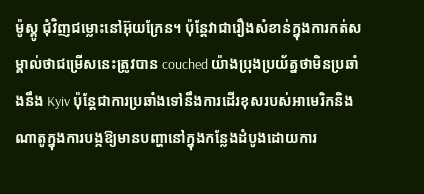ម៉ូស្គូ ជុំវិញជម្លោះនៅអ៊ុយក្រែន។ ប៉ុន្តែវាជារឿងសំខាន់ក្នុងការកត់សម្គាល់ថាជម្រើសនេះត្រូវបាន couched យ៉ាងប្រុងប្រយ័ត្នថាមិនប្រឆាំងនឹង Kyiv ប៉ុន្តែជាការប្រឆាំងទៅនឹងការដើរខុសរបស់អាមេរិកនិងណាតូក្នុងការបង្កឱ្យមានបញ្ហានៅក្នុងកន្លែងដំបូងដោយការ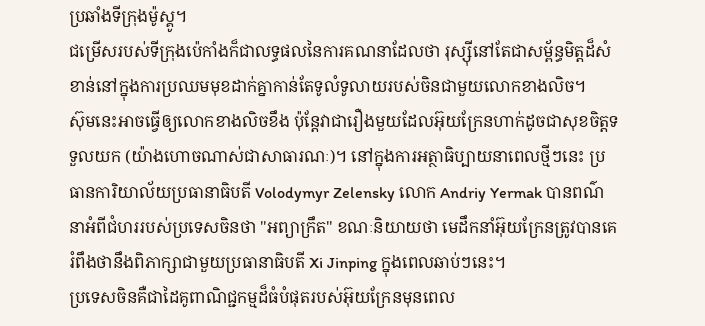ប្រឆាំងទីក្រុងម៉ូស្គូ។
ជម្រើសរបស់ទីក្រុងប៉េកាំងក៏ជាលទ្ធផលនៃការគណនាដែលថា រុស្ស៊ីនៅតែជាសម្ព័ន្ធមិត្តដ៏សំខាន់នៅក្នុងការប្រឈមមុខដាក់គ្នាកាន់តែទូលំទូលាយរបស់ចិនជាមួយលោកខាងលិច។
ស៊ុមនេះអាចធ្វើឲ្យលោកខាងលិចខឹង ប៉ុន្តែវាជារឿងមួយដែលអ៊ុយក្រែនហាក់ដូចជាសុខចិត្តទទួលយក (យ៉ាងហោចណាស់ជាសាធារណៈ)។ នៅក្នុងការអត្ថាធិប្បាយនាពេលថ្មីៗនេះ ប្រធានការិយាល័យប្រធានាធិបតី Volodymyr Zelensky លោក Andriy Yermak បានពណ៌នាអំពីជំហររបស់ប្រទេសចិនថា "អព្យាក្រឹត" ខណៈនិយាយថា មេដឹកនាំអ៊ុយក្រែនត្រូវបានគេរំពឹងថានឹងពិភាក្សាជាមួយប្រធានាធិបតី Xi Jinping ក្នុងពេលឆាប់ៗនេះ។
ប្រទេសចិនគឺជាដៃគូពាណិជ្ជកម្មដ៏ធំបំផុតរបស់អ៊ុយក្រែនមុនពេល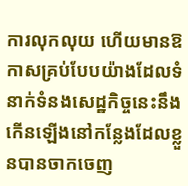ការលុកលុយ ហើយមានឱកាសគ្រប់បែបយ៉ាងដែលទំនាក់ទំនងសេដ្ឋកិច្ចនេះនឹងកើនឡើងនៅកន្លែងដែលខ្លួនបានចាកចេញ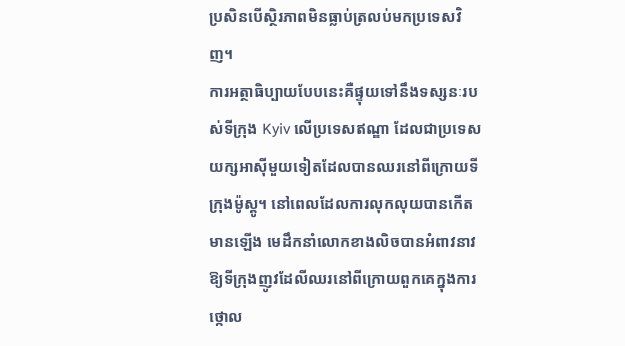ប្រសិនបើស្ថិរភាពមិនធ្លាប់ត្រលប់មកប្រទេសវិញ។
ការអត្ថាធិប្បាយបែបនេះគឺផ្ទុយទៅនឹងទស្សនៈរបស់ទីក្រុង Kyiv លើប្រទេសឥណ្ឌា ដែលជាប្រទេសយក្សអាស៊ីមួយទៀតដែលបានឈរនៅពីក្រោយទីក្រុងម៉ូស្គូ។ នៅពេលដែលការលុកលុយបានកើតមានឡើង មេដឹកនាំលោកខាងលិចបានអំពាវនាវឱ្យទីក្រុងញូវដែលីឈរនៅពីក្រោយពួកគេក្នុងការថ្កោល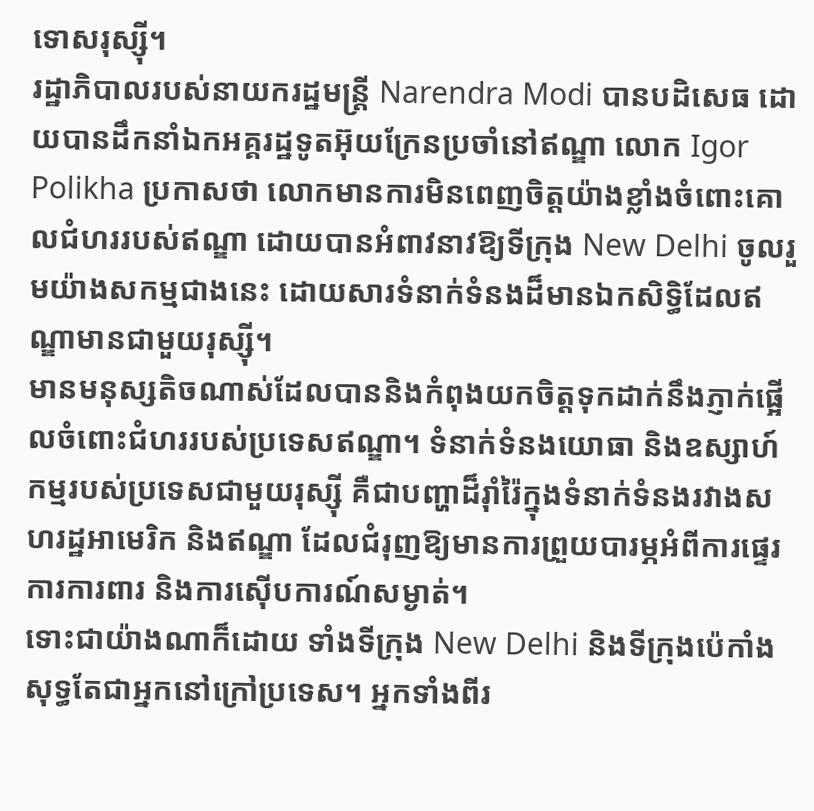ទោសរុស្ស៊ី។
រដ្ឋាភិបាលរបស់នាយករដ្ឋមន្ត្រី Narendra Modi បានបដិសេធ ដោយបានដឹកនាំឯកអគ្គរដ្ឋទូតអ៊ុយក្រែនប្រចាំនៅឥណ្ឌា លោក Igor Polikha ប្រកាសថា លោកមានការមិនពេញចិត្តយ៉ាងខ្លាំងចំពោះគោលជំហររបស់ឥណ្ឌា ដោយបានអំពាវនាវឱ្យទីក្រុង New Delhi ចូលរួមយ៉ាងសកម្មជាងនេះ ដោយសារទំនាក់ទំនងដ៏មានឯកសិទ្ធិដែលឥណ្ឌាមានជាមួយរុស្ស៊ី។
មានមនុស្សតិចណាស់ដែលបាននិងកំពុងយកចិត្តទុកដាក់នឹងភ្ញាក់ផ្អើលចំពោះជំហររបស់ប្រទេសឥណ្ឌា។ ទំនាក់ទំនងយោធា និងឧស្សាហ៍កម្មរបស់ប្រទេសជាមួយរុស្ស៊ី គឺជាបញ្ហាដ៏រ៉ាំរ៉ៃក្នុងទំនាក់ទំនងរវាងសហរដ្ឋអាមេរិក និងឥណ្ឌា ដែលជំរុញឱ្យមានការព្រួយបារម្ភអំពីការផ្ទេរការការពារ និងការស៊ើបការណ៍សម្ងាត់។
ទោះជាយ៉ាងណាក៏ដោយ ទាំងទីក្រុង New Delhi និងទីក្រុងប៉េកាំង សុទ្ធតែជាអ្នកនៅក្រៅប្រទេស។ អ្នកទាំងពីរ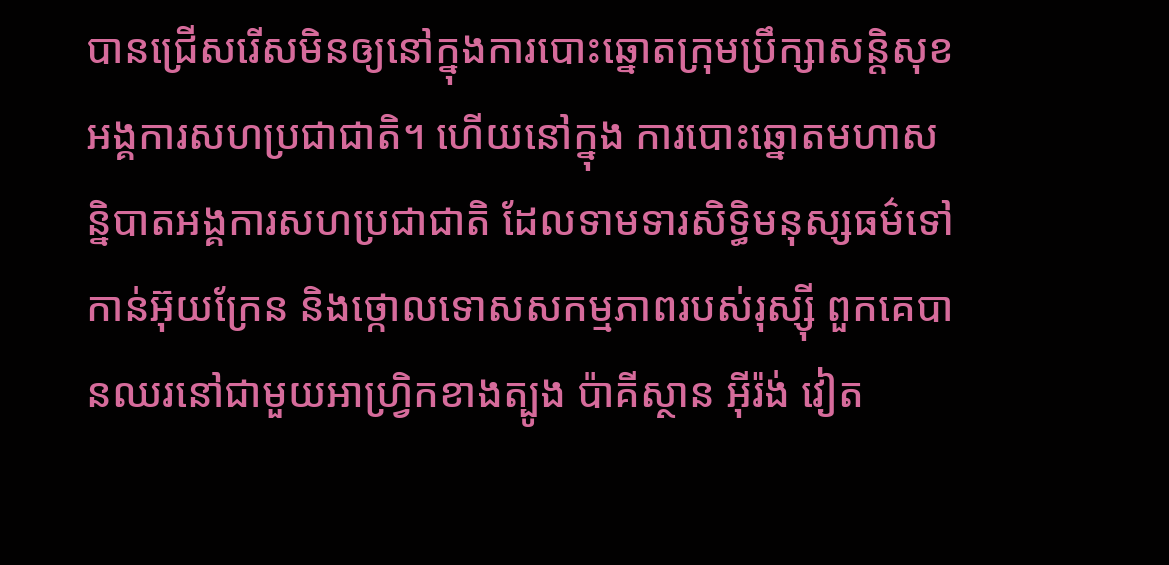បានជ្រើសរើសមិនឲ្យនៅក្នុងការបោះឆ្នោតក្រុមប្រឹក្សាសន្តិសុខអង្គការសហប្រជាជាតិ។ ហើយនៅក្នុង ការបោះឆ្នោតមហាសន្និបាតអង្គការសហប្រជាជាតិ ដែលទាមទារសិទ្ធិមនុស្សធម៌ទៅកាន់អ៊ុយក្រែន និងថ្កោលទោសសកម្មភាពរបស់រុស្ស៊ី ពួកគេបានឈរនៅជាមួយអាហ្វ្រិកខាងត្បូង ប៉ាគីស្ថាន អ៊ីរ៉ង់ វៀត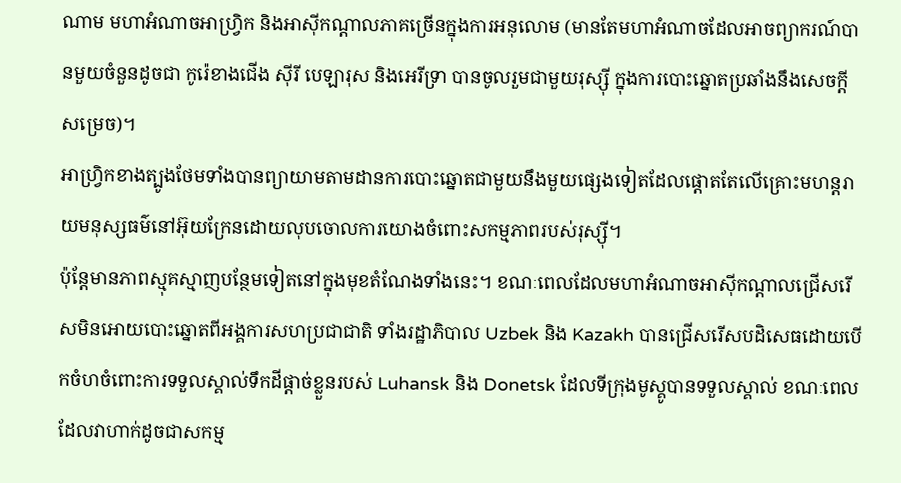ណាម មហាអំណាចអាហ្វ្រិក និងអាស៊ីកណ្តាលភាគច្រើនក្នុងការអនុលោម (មានតែមហាអំណាចដែលអាចព្យាករណ៍បានមួយចំនួនដូចជា កូរ៉េខាងជើង ស៊ីរី បេឡារុស និងអេរីទ្រា បានចូលរួមជាមួយរុស្ស៊ី ក្នុងការបោះឆ្នោតប្រឆាំងនឹងសេចក្តីសម្រេច)។
អាហ្រ្វិកខាងត្បូងថែមទាំងបានព្យាយាមតាមដានការបោះឆ្នោតជាមួយនឹងមួយផ្សេងទៀតដែលផ្តោតតែលើគ្រោះមហន្តរាយមនុស្សធម៌នៅអ៊ុយក្រែនដោយលុបចោលការយោងចំពោះសកម្មភាពរបស់រុស្ស៊ី។
ប៉ុន្តែមានភាពស្មុគស្មាញបន្ថែមទៀតនៅក្នុងមុខតំណែងទាំងនេះ។ ខណៈពេលដែលមហាអំណាចអាស៊ីកណ្តាលជ្រើសរើសមិនអោយបោះឆ្នោតពីអង្គការសហប្រជាជាតិ ទាំងរដ្ឋាភិបាល Uzbek និង Kazakh បានជ្រើសរើសបដិសេធដោយបើកចំហចំពោះការទទួលស្គាល់ទឹកដីផ្តាច់ខ្លួនរបស់ Luhansk និង Donetsk ដែលទីក្រុងមូស្គូបានទទួលស្គាល់ ខណៈពេលដែលវាហាក់ដូចជាសកម្ម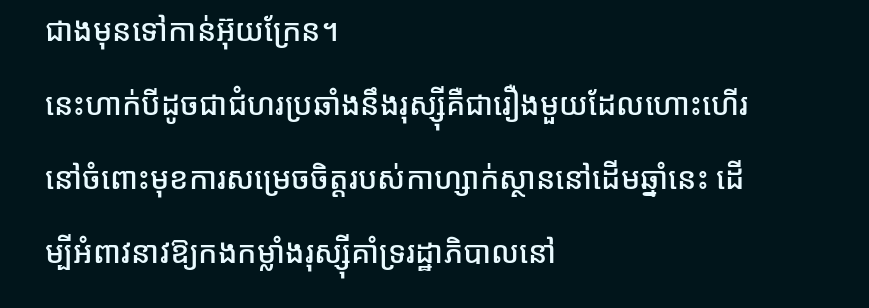ជាងមុនទៅកាន់អ៊ុយក្រែន។
នេះហាក់បីដូចជាជំហរប្រឆាំងនឹងរុស្ស៊ីគឺជារឿងមួយដែលហោះហើរនៅចំពោះមុខការសម្រេចចិត្តរបស់កាហ្សាក់ស្ថាននៅដើមឆ្នាំនេះ ដើម្បីអំពាវនាវឱ្យកងកម្លាំងរុស្ស៊ីគាំទ្ររដ្ឋាភិបាលនៅ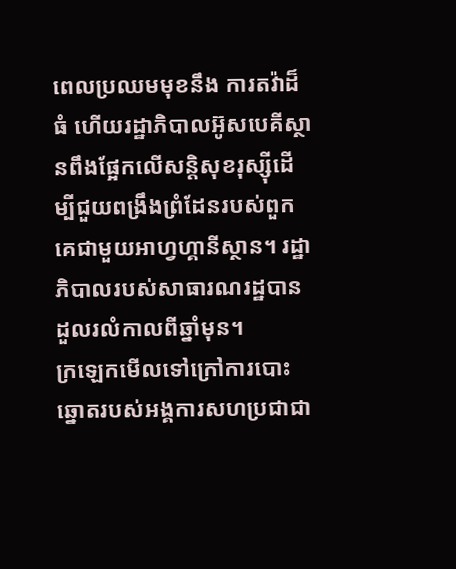ពេលប្រឈមមុខនឹង ការតវ៉ាដ៏ធំ ហើយរដ្ឋាភិបាលអ៊ូសបេគីស្ថានពឹងផ្អែកលើសន្តិសុខរុស្ស៊ីដើម្បីជួយពង្រឹងព្រំដែនរបស់ពួកគេជាមួយអាហ្វហ្គានីស្ថាន។ រដ្ឋាភិបាលរបស់សាធារណរដ្ឋបានដួលរលំកាលពីឆ្នាំមុន។
ក្រឡេកមើលទៅក្រៅការបោះឆ្នោតរបស់អង្គការសហប្រជាជា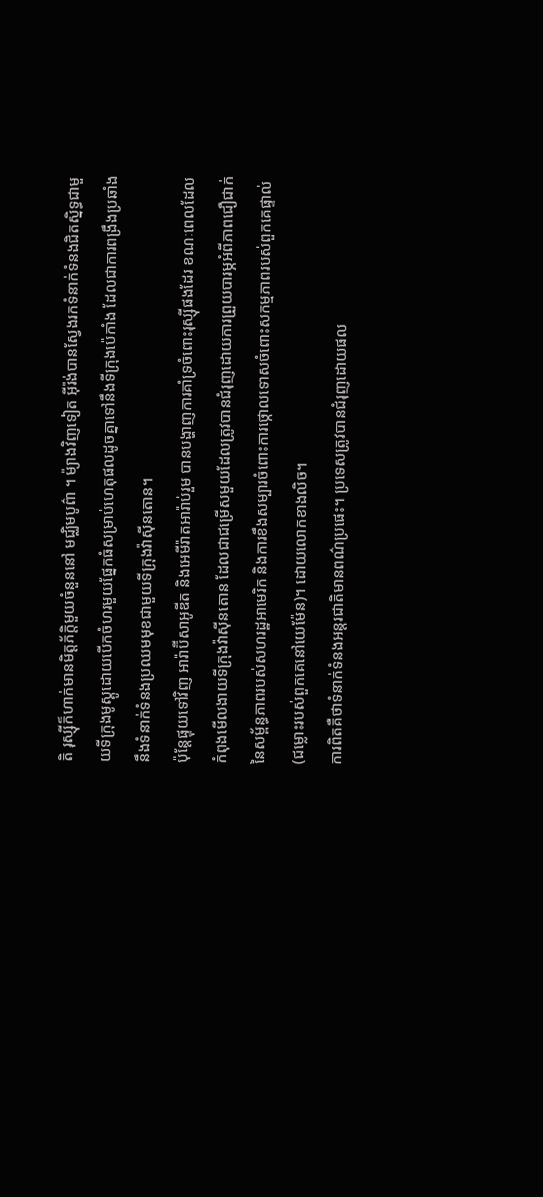តិ រុស្ស៊ីក៏ហាក់មានមិត្តភ័ក្តិមួយចំនួននៅ មជ្ឈិមបូព៌ា ។ ម៉្យាងវិញទៀត អ៊ីរ៉ង់បានស្វែងរកទំនាក់ទំនងជិតស្និទ្ធជាមួយទីក្រុងមូស្គូដោយបើកចំហរមួយផ្នែកធំសម្រាប់ហេតុផលដូចគ្នាទៅនឹងទីក្រុងប៉េកាំង ដែលជាការពង្រឹងប្រឆាំងនឹងទំនាក់ទំនងប្រឈមមុខជាមួយទីក្រុងវ៉ាស៊ីនតោន។
ប៉ុន្តែផ្ទុយទៅវិញ អារ៉ាប៊ីសាអូឌីត និងអេមីរ៉ាតអារ៉ាប់រួម បានបង្ហាញការគាំទ្រចំពោះរុស្ស៊ីផងដែរ ខណៈពេលដែលកំពុងមើលងាយទីក្រុងវ៉ាស៊ីនតោន ដែលជាជម្រើសមួយដែលត្រូវបានជំរុញដោយការព្រួយបារម្ភអំពីភាពជឿជាក់នៃសម្ព័ន្ធភាពរបស់សហរដ្ឋអាមេរិក និងការខឹងសម្បារចំពោះការថ្កោលទោសចំពោះសកម្មភាពរបស់ពួកគេផ្ទាល់ (ជម្លោះរបស់ពួកគេនៅយេម៉ែន)។ ដោយលោកខាងលិច។
ការពិតគឺថាទំនាក់ទំនងអន្តរជាតិមានពណ៌ប្រផេះ។ ប្រទេសត្រូវបានជំរុញដោយផល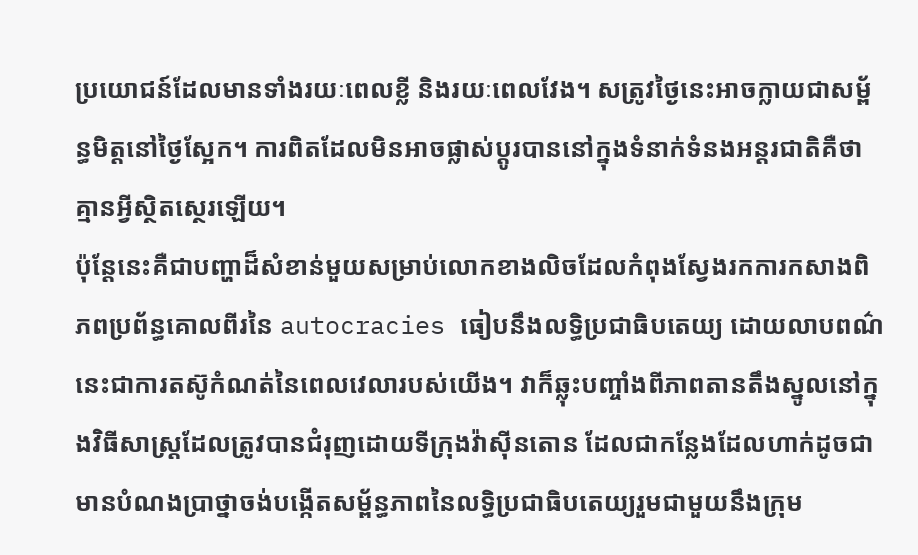ប្រយោជន៍ដែលមានទាំងរយៈពេលខ្លី និងរយៈពេលវែង។ សត្រូវថ្ងៃនេះអាចក្លាយជាសម្ព័ន្ធមិត្តនៅថ្ងៃស្អែក។ ការពិតដែលមិនអាចផ្លាស់ប្តូរបាននៅក្នុងទំនាក់ទំនងអន្តរជាតិគឺថា គ្មានអ្វីស្ថិតស្ថេរឡើយ។
ប៉ុន្តែនេះគឺជាបញ្ហាដ៏សំខាន់មួយសម្រាប់លោកខាងលិចដែលកំពុងស្វែងរកការកសាងពិភពប្រព័ន្ធគោលពីរនៃ autocracies ធៀបនឹងលទ្ធិប្រជាធិបតេយ្យ ដោយលាបពណ៌នេះជាការតស៊ូកំណត់នៃពេលវេលារបស់យើង។ វាក៏ឆ្លុះបញ្ចាំងពីភាពតានតឹងស្នូលនៅក្នុងវិធីសាស្រ្តដែលត្រូវបានជំរុញដោយទីក្រុងវ៉ាស៊ីនតោន ដែលជាកន្លែងដែលហាក់ដូចជាមានបំណងប្រាថ្នាចង់បង្កើតសម្ព័ន្ធភាពនៃលទ្ធិប្រជាធិបតេយ្យរួមជាមួយនឹងក្រុម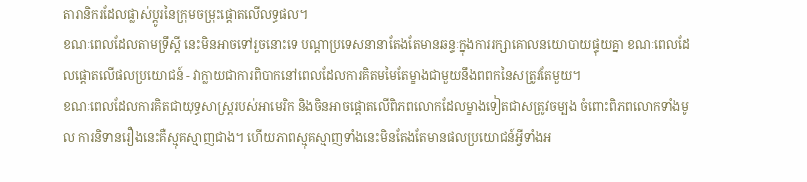តារានិករដែលផ្លាស់ប្តូរនៃក្រុមចម្រុះផ្តោតលើលទ្ធផល។
ខណៈពេលដែលតាមទ្រឹស្ដី នេះមិនអាចទៅរួចនោះទេ បណ្តាប្រទេសនានាតែងតែមានឆន្ទៈក្នុងការរក្សាគោលនយោបាយផ្ទុយគ្នា ខណៈពេលដែលផ្តោតលើផលប្រយោជន៍ - វាក្លាយជាការពិបាកនៅពេលដែលការគិតមមៃតែម្ខាងជាមួយនឹងពពកនៃសត្រូវតែមួយ។
ខណៈពេលដែលការគិតជាយុទ្ធសាស្ត្ររបស់អាមេរិក និងចិនអាចផ្តោតលើពិភពលោកដែលម្ខាងទៀតជាសត្រូវចម្បង ចំពោះពិភពលោកទាំងមូល ការនិទានរឿងនេះគឺស្មុគស្មាញជាង។ ហើយភាពស្មុគស្មាញទាំងនេះមិនតែងតែមានផលប្រយោជន៍អ្វីទាំងអ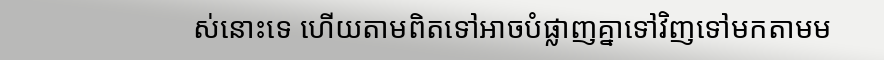ស់នោះទេ ហើយតាមពិតទៅអាចបំផ្លាញគ្នាទៅវិញទៅមកតាមម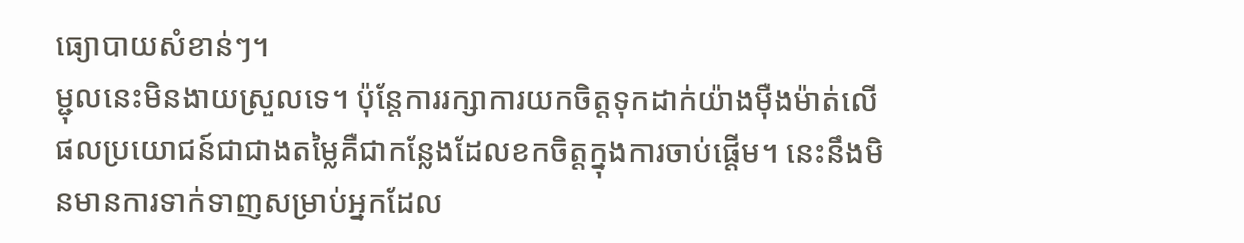ធ្យោបាយសំខាន់ៗ។
ម្ជុលនេះមិនងាយស្រួលទេ។ ប៉ុន្តែការរក្សាការយកចិត្តទុកដាក់យ៉ាងម៉ឺងម៉ាត់លើផលប្រយោជន៍ជាជាងតម្លៃគឺជាកន្លែងដែលខកចិត្តក្នុងការចាប់ផ្តើម។ នេះនឹងមិនមានការទាក់ទាញសម្រាប់អ្នកដែល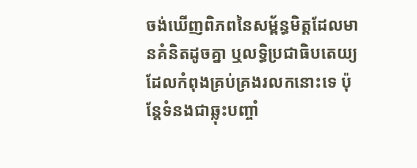ចង់ឃើញពិភពនៃសម្ព័ន្ធមិត្តដែលមានគំនិតដូចគ្នា ឬលទ្ធិប្រជាធិបតេយ្យដែលកំពុងគ្រប់គ្រងរលកនោះទេ ប៉ុន្តែទំនងជាឆ្លុះបញ្ចាំ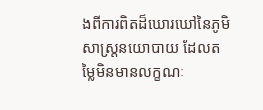ងពីការពិតដ៏ឃោរឃៅនៃភូមិសាស្ត្រនយោបាយ ដែលតម្លៃមិនមានលក្ខណៈ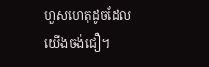ហួសហេតុដូចដែលយើងចង់ជឿ។